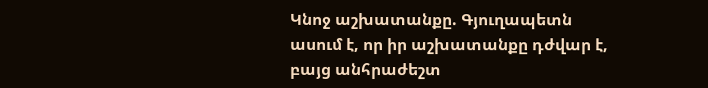Կնոջ աշխատանքը. Գյուղապետն ասում է, որ իր աշխատանքը դժվար է, բայց անհրաժեշտ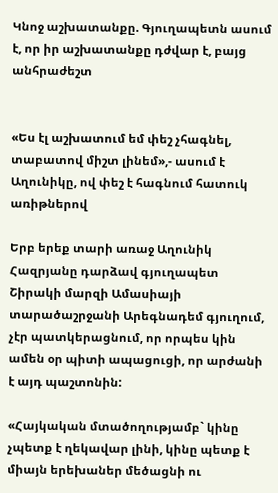Կնոջ աշխատանքը. Գյուղապետն ասում է, որ իր աշխատանքը դժվար է, բայց անհրաժեշտ


«Ես էլ աշխատում եմ փեշ չհագնել, տաբատով միշտ լինեմ»,- ասում է Աղունիկը, ով փեշ է հագնում հատուկ առիթներով

Երբ երեք տարի առաջ Աղունիկ Հազրյանը դարձավ գյուղապետ Շիրակի մարզի Ամասիայի տարածաշրջանի Արեգնադեմ գյուղում, չէր պատկերացնում, որ որպես կին ամեն օր պիտի ապացուցի, որ արժանի է այդ պաշտոնին:

«Հայկական մտածողությամբ` կինը չպետք է ղեկավար լինի, կինը պետք է միայն երեխաներ մեծացնի ու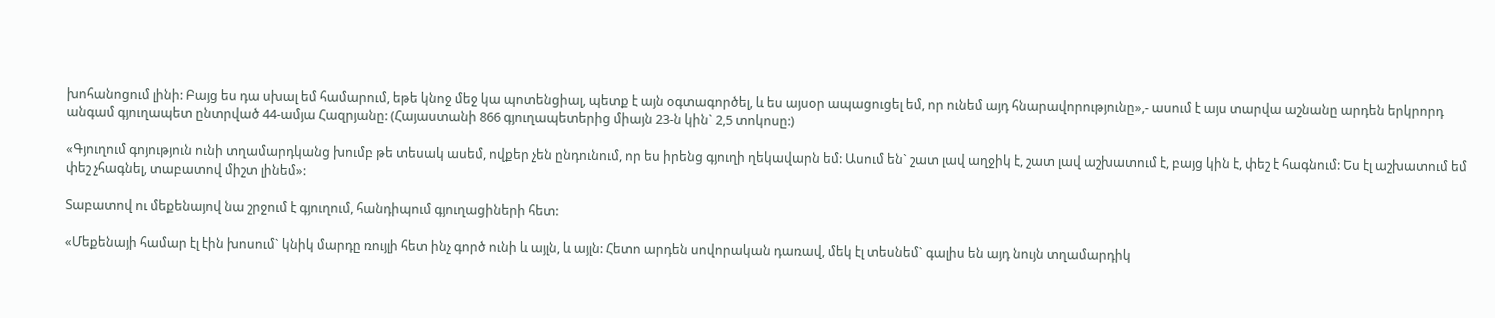խոհանոցում լինի: Բայց ես դա սխալ եմ համարում, եթե կնոջ մեջ կա պոտենցիալ, պետք է այն օգտագործել, և ես այսօր ապացուցել եմ, որ ունեմ այդ հնարավորությունը»,- ասում է այս տարվա աշնանը արդեն երկրորդ անգամ գյուղապետ ընտրված 44-ամյա Հազրյանը: (Հայաստանի 866 գյուղապետերից միայն 23-ն կին` 2,5 տոկոսը:)

«Գյուղում գոյություն ունի տղամարդկանց խումբ թե տեսակ ասեմ, ովքեր չեն ընդունում, որ ես իրենց գյուղի ղեկավարն եմ: Ասում են` շատ լավ աղջիկ է, շատ լավ աշխատում է, բայց կին է, փեշ է հագնում: Ես էլ աշխատում եմ փեշ չհագնել, տաբատով միշտ լինեմ»:

Տաբատով ու մեքենայով նա շրջում է գյուղում, հանդիպում գյուղացիների հետ:

«Մեքենայի համար էլ էին խոսում` կնիկ մարդը ռույլի հետ ինչ գործ ունի և այլն, և այլն: Հետո արդեն սովորական դառավ, մեկ էլ տեսնեմ` գալիս են այդ նույն տղամարդիկ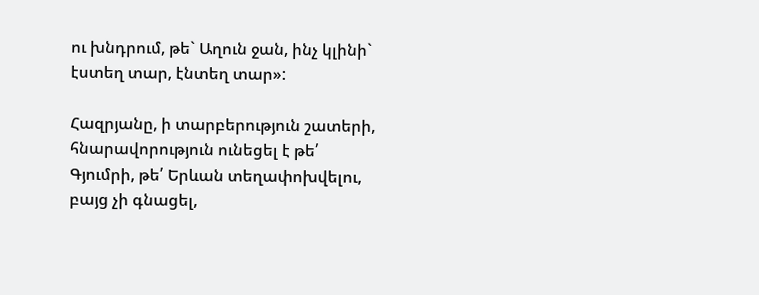ու խնդրում, թե` Աղուն ջան, ինչ կլինի` էստեղ տար, էնտեղ տար»:

Հազրյանը, ի տարբերություն շատերի, հնարավորություն ունեցել է թե՛ Գյումրի, թե՛ Երևան տեղափոխվելու, բայց չի գնացել,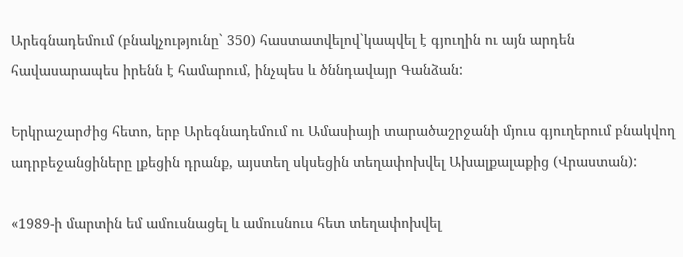Արեգնադեմում (բնակչությունը` 350) հաստատվելով`կապվել է գյուղին ու այն արդեն հավասարապես իրենն է համարում, ինչպես և ծննդավայր Գանձան:

Երկրաշարժից հետո, երբ Արեգնադեմում ու Ամասիայի տարածաշրջանի մյուս գյուղերում բնակվող ադրբեջանցիները լքեցին դրանք, այստեղ սկսեցին տեղափոխվել Ախալքալաքից (Վրաստան):

«1989-ի մարտին եմ ամուսնացել և ամուսնուս հետ տեղափոխվել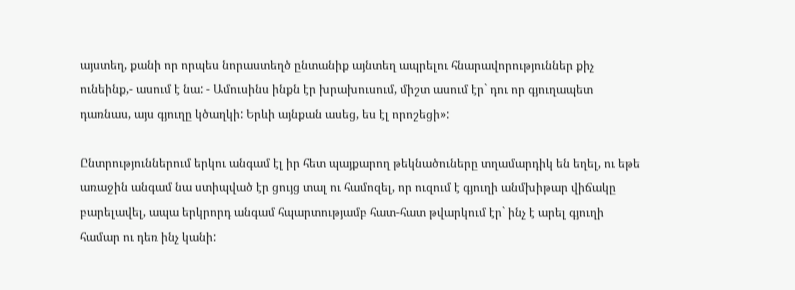այստեղ, քանի որ որպես նորաստեղծ ընտանիք այնտեղ ապրելու հնարավորություններ քիչ ունեինք,- ասում է նա: - Ամուսինս ինքն էր խրախուսում, միշտ ասում էր` դու որ գյուղապետ դառնաս, այս գյուղը կծաղկի: Երևի այնքան ասեց, ես էլ որոշեցի»:

Ընտրություններում երկու անգամ էլ իր հետ պայքարող թեկնածուները տղամարդիկ են եղել, ու եթե առաջին անգամ նա ստիպված էր ցույց տալ ու համոզել, որ ուզում է գյուղի անմխիթար վիճակը բարելավել, ապա երկրորդ անգամ հպարտությամբ հատ-հատ թվարկում էր` ինչ է արել գյուղի համար ու դեռ ինչ կանի: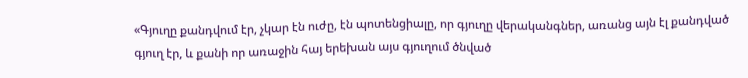«Գյուղը քանդվում էր, չկար էն ուժը, էն պոտենցիալը, որ գյուղը վերականգներ, առանց այն էլ քանդված գյուղ էր, և քանի որ առաջին հայ երեխան այս գյուղում ծնված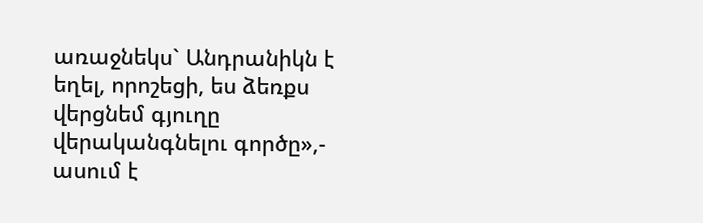առաջնեկս` Անդրանիկն է եղել, որոշեցի, ես ձեռքս վերցնեմ գյուղը վերականգնելու գործը»,- ասում է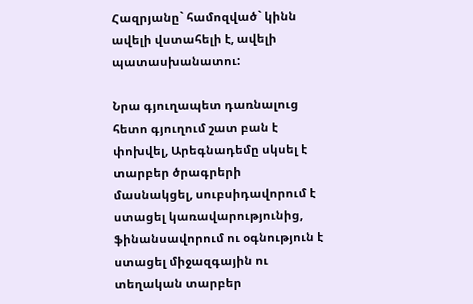Հազրյանը` համոզված` կինն ավելի վստահելի է, ավելի պատասխանատու:

Նրա գյուղապետ դառնալուց հետո գյուղում շատ բան է փոխվել, Արեգնադեմը սկսել է տարբեր ծրագրերի մասնակցել, սուբսիդավորում է ստացել կառավարությունից, ֆինանսավորում ու օգնություն է ստացել միջազգային ու տեղական տարբեր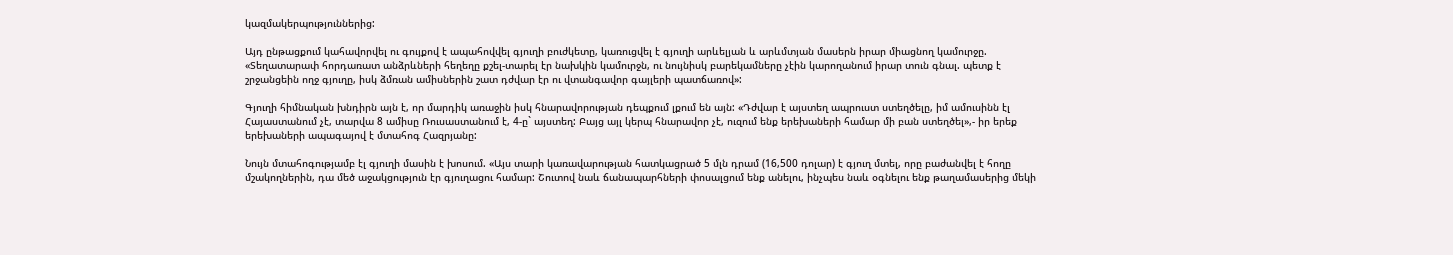կազմակերպություններից:

Այդ ընթացքում կահավորվել ու գույքով է ապահովվել գյուղի բուժկետը, կառուցվել է գյուղի արևելյան և արևմտյան մասերն իրար միացնող կամուրջը. «Տեղատարափ հորդառատ անձրևների հեղեղը քշել-տարել էր նախկին կամուրջն, ու նույնիսկ բարեկամները չէին կարողանում իրար տուն գնալ. պետք է շրջանցեին ողջ գյուղը, իսկ ձմռան ամիսներին շատ դժվար էր ու վտանգավոր գայլերի պատճառով»:

Գյուղի հիմնական խնդիրն այն է, որ մարդիկ առաջին իսկ հնարավորության դեպքում լքում են այն: «Դժվար է այստեղ ապրուստ ստեղծելը, իմ ամուսինն էլ Հայաստանում չէ, տարվա 8 ամիսը Ռուսաստանում է, 4-ը` այստեղ: Բայց այլ կերպ հնարավոր չէ, ուզում ենք երեխաների համար մի բան ստեղծել»,- իր երեք երեխաների ապագայով է մտահոգ Հազրյանը:

Նույն մտահոգությամբ էլ գյուղի մասին է խոսում. «Այս տարի կառավարության հատկացրած 5 մլն դրամ (16,500 դոլար) է գյուղ մտել, որը բաժանվել է հողը մշակողներին, դա մեծ աջակցություն էր գյուղացու համար: Շուտով նաև ճանապարհների փոսալցում ենք անելու, ինչպես նաև օգնելու ենք թաղամասերից մեկի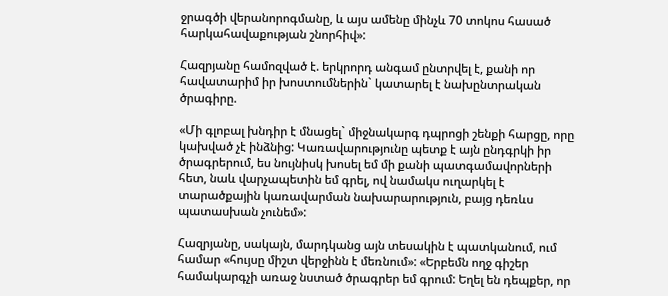ջրագծի վերանորոգմանը, և այս ամենը մինչև 70 տոկոս հասած հարկահավաքության շնորհիվ»:

Հազրյանը համոզված է. երկրորդ անգամ ընտրվել է, քանի որ հավատարիմ իր խոստումներին` կատարել է նախընտրական ծրագիրը.

«Մի գլոբալ խնդիր է մնացել` միջնակարգ դպրոցի շենքի հարցը, որը կախված չէ ինձնից: Կառավարությունը պետք է այն ընդգրկի իր ծրագրերում, ես նույնիսկ խոսել եմ մի քանի պատգամավորների հետ, նաև վարչապետին եմ գրել, ով նամակս ուղարկել է տարածքային կառավարման նախարարություն, բայց դեռևս պատասխան չունեմ»:

Հազրյանը, սակայն, մարդկանց այն տեսակին է պատկանում, ում համար «հույսը միշտ վերջինն է մեռնում»: «Երբեմն ողջ գիշեր համակարգչի առաջ նստած ծրագրեր եմ գրում: Եղել են դեպքեր, որ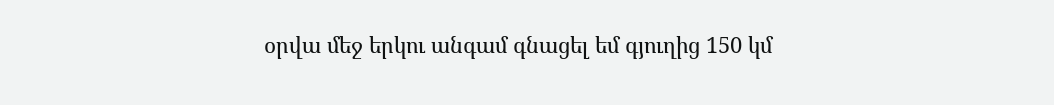օրվա մեջ երկու անգամ գնացել եմ գյուղից 150 կմ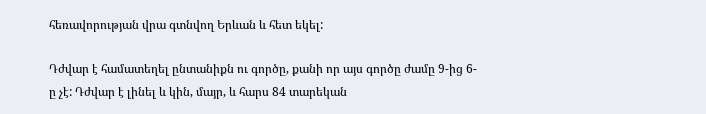հեռավորության վրա գտնվող Երևան և հետ եկել:

Դժվար է համատեղել ընտանիքն ու գործը, քանի որ այս գործը ժամը 9-ից 6-ը չէ: Դժվար է լինել և կին, մայր, և հարս 84 տարեկան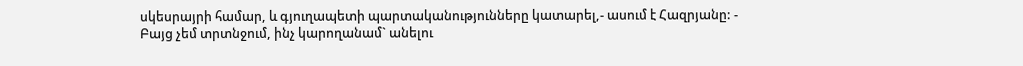սկեսրայրի համար, և գյուղապետի պարտականությունները կատարել,- ասում է Հազրյանը: - Բայց չեմ տրտնջում, ինչ կարողանամ` անելու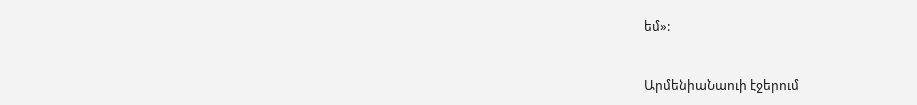եմ»:


ԱրմենիաՆաուի էջերում